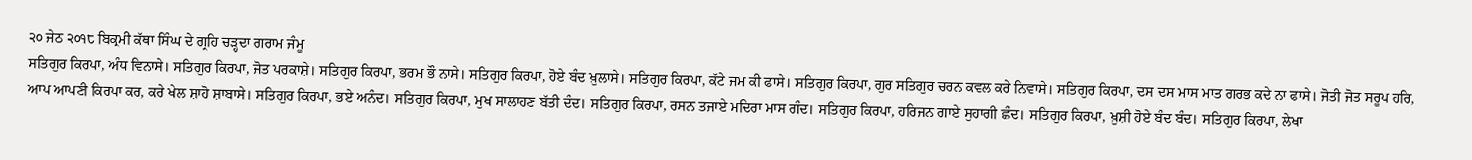੨੦ ਜੇਠ ੨੦੧੮ ਬਿਕ੍ਰਮੀ ਕੱਥਾ ਸਿੰਘ ਦੇ ਗ੍ਰਹਿ ਚੜ੍ਹਦਾ ਗਰਾਮ ਜੰਮੂ
ਸਤਿਗੁਰ ਕਿਰਪਾ, ਅੰਧ ਵਿਨਾਸੇ। ਸਤਿਗੁਰ ਕਿਰਪਾ, ਜੋਤ ਪਰਕਾਸ਼ੇ। ਸਤਿਗੁਰ ਕਿਰਪਾ, ਭਰਮ ਭੌ ਨਾਸੇ। ਸਤਿਗੁਰ ਕਿਰਪਾ, ਹੋਏ ਬੰਦ ਖ਼ੁਲਾਸੇ। ਸਤਿਗੁਰ ਕਿਰਪਾ, ਕੱਟੇ ਜਮ ਕੀ ਫਾਸੇ। ਸਤਿਗੁਰ ਕਿਰਪਾ, ਗੁਰ ਸਤਿਗੁਰ ਚਰਨ ਕਵਲ ਕਰੇ ਨਿਵਾਸੇ। ਸਤਿਗੁਰ ਕਿਰਪਾ, ਦਸ ਦਸ ਮਾਸ ਮਾਤ ਗਰਭ ਕਦੇ ਨਾ ਫਾਸੇ। ਜੋਤੀ ਜੋਤ ਸਰੂਪ ਹਰਿ, ਆਪ ਆਪਣੀ ਕਿਰਪਾ ਕਰ, ਕਰੇ ਖੇਲ ਸ਼ਾਹੋ ਸ਼ਾਬਾਸੇ। ਸਤਿਗੁਰ ਕਿਰਪਾ, ਭਏ ਅਨੰਦ। ਸਤਿਗੁਰ ਕਿਰਪਾ, ਮੁਖ ਸਾਲਾਹਣ ਬੱਤੀ ਦੰਦ। ਸਤਿਗੁਰ ਕਿਰਪਾ, ਰਸਨ ਤਜਾਏ ਮਦਿਰਾ ਮਾਸ ਗੰਦ। ਸਤਿਗੁਰ ਕਿਰਪਾ, ਹਰਿਜਨ ਗਾਏ ਸੁਹਾਗੀ ਛੰਦ। ਸਤਿਗੁਰ ਕਿਰਪਾ, ਖ਼ੁਸ਼ੀ ਹੋਏ ਬੰਦ ਬੰਦ। ਸਤਿਗੁਰ ਕਿਰਪਾ, ਲੇਖਾ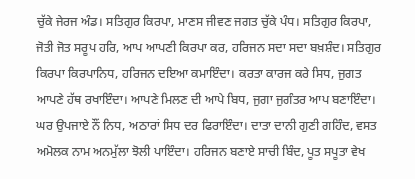ਚੁੱਕੇ ਜੇਰਜ ਅੰਡ। ਸਤਿਗੁਰ ਕਿਰਪਾ, ਮਾਣਸ ਜੀਵਣ ਜਗਤ ਚੁੱਕੇ ਪੰਧ। ਸਤਿਗੁਰ ਕਿਰਪਾ, ਜੋਤੀ ਜੋਤ ਸਰੂਪ ਹਰਿ, ਆਪ ਆਪਣੀ ਕਿਰਪਾ ਕਰ, ਹਰਿਜਨ ਸਦਾ ਸਦਾ ਬਖ਼ਸ਼ੰਦ। ਸਤਿਗੁਰ ਕਿਰਪਾ ਕਿਰਪਾਨਿਧ, ਹਰਿਜਨ ਦਇਆ ਕਮਾਇੰਦਾ। ਕਰਤਾ ਕਾਰਜ ਕਰੇ ਸਿਧ, ਜੁਗਤ ਆਪਣੇ ਹੱਥ ਰਖਾਇੰਦਾ। ਆਪਣੇ ਮਿਲਣ ਦੀ ਆਪੇ ਬਿਧ, ਜੁਗਾ ਜੁਗੰਤਰ ਆਪ ਬਣਾਇੰਦਾ। ਘਰ ਉਪਜਾਏ ਨੌਂ ਨਿਧ, ਅਠਾਰਾਂ ਸਿਧ ਦਰ ਫਿਰਾਇੰਦਾ। ਦਾਤਾ ਦਾਨੀ ਗੁਣੀ ਗਹਿੰਦ, ਵਸਤ ਅਮੋਲਕ ਨਾਮ ਅਨਮੁੱਲਾ ਝੋਲੀ ਪਾਇੰਦਾ। ਹਰਿਜਨ ਬਣਾਏ ਸਾਚੀ ਬਿੰਦ, ਪੂਤ ਸਪੂਤਾ ਵੇਖ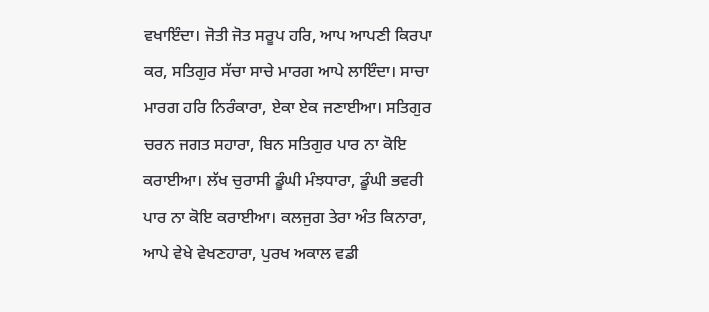ਵਖਾਇੰਦਾ। ਜੋਤੀ ਜੋਤ ਸਰੂਪ ਹਰਿ, ਆਪ ਆਪਣੀ ਕਿਰਪਾ ਕਰ, ਸਤਿਗੁਰ ਸੱਚਾ ਸਾਚੇ ਮਾਰਗ ਆਪੇ ਲਾਇੰਦਾ। ਸਾਚਾ ਮਾਰਗ ਹਰਿ ਨਿਰੰਕਾਰਾ, ਏਕਾ ਏਕ ਜਣਾਈਆ। ਸਤਿਗੁਰ ਚਰਨ ਜਗਤ ਸਹਾਰਾ, ਬਿਨ ਸਤਿਗੁਰ ਪਾਰ ਨਾ ਕੋਇ ਕਰਾਈਆ। ਲੱਖ ਚੁਰਾਸੀ ਡੂੰਘੀ ਮੰਝਧਾਰਾ, ਡੂੰਘੀ ਭਵਰੀ ਪਾਰ ਨਾ ਕੋਇ ਕਰਾਈਆ। ਕਲਜੁਗ ਤੇਰਾ ਅੰਤ ਕਿਨਾਰਾ, ਆਪੇ ਵੇਖੇ ਵੇਖਣਹਾਰਾ, ਪੁਰਖ ਅਕਾਲ ਵਡੀ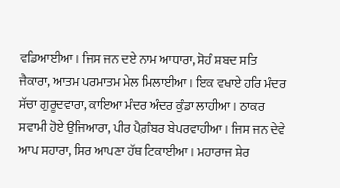ਵਡਿਆਈਆ। ਜਿਸ ਜਨ ਦਏ ਨਾਮ ਆਧਾਰਾ, ਸੋਹੰ ਸ਼ਬਦ ਸਤਿ ਜੈਕਾਰਾ, ਆਤਮ ਪਰਮਾਤਮ ਮੇਲ ਮਿਲਾਈਆ। ਇਕ ਵਖਾਏ ਹਰਿ ਮੰਦਰ ਸੱਚਾ ਗੁਰੂਦਵਾਰਾ, ਕਾਇਆ ਮੰਦਰ ਅੰਦਰ ਕੁੰਡਾ ਲਾਹੀਆ। ਠਾਕਰ ਸਵਾਮੀ ਹੋਏ ਉਜਿਆਰਾ, ਪੀਰ ਪੈਗ਼ੰਬਰ ਬੇਪਰਵਾਹੀਆ। ਜਿਸ ਜਨ ਦੇਵੇ ਆਪ ਸਹਾਰਾ, ਸਿਰ ਆਪਣਾ ਹੱਥ ਟਿਕਾਈਆ। ਮਹਾਰਾਜ ਸ਼ੇਰ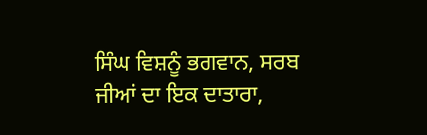ਸਿੰਘ ਵਿਸ਼ਨੂੰ ਭਗਵਾਨ, ਸਰਬ ਜੀਆਂ ਦਾ ਇਕ ਦਾਤਾਰਾ,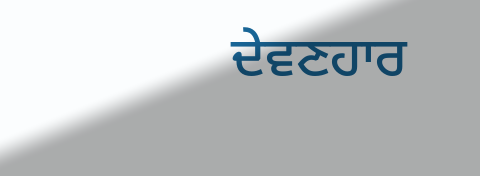ਦੇਵਣਹਾਰ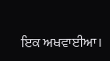ਇਕ ਅਖਵਾਈਆ।